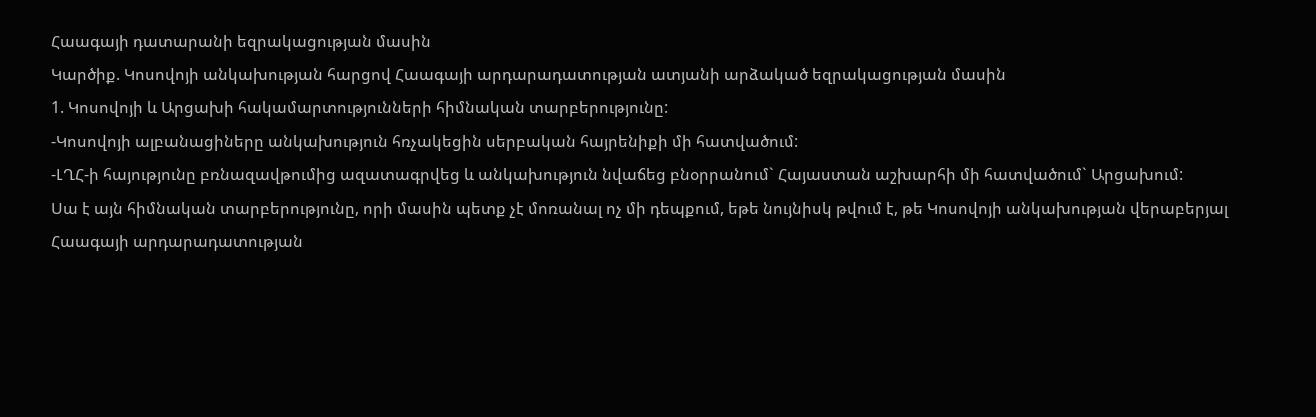Հաագայի դատարանի եզրակացության մասին
Կարծիք. Կոսովոյի անկախության հարցով Հաագայի արդարադատության ատյանի արձակած եզրակացության մասին
1. Կոսովոյի և Արցախի հակամարտությունների հիմնական տարբերությունը:
-Կոսովոյի ալբանացիները անկախություն հռչակեցին սերբական հայրենիքի մի հատվածում:
-ԼՂՀ-ի հայությունը բռնազավթումից ազատագրվեց և անկախություն նվաճեց բնօրրանում` Հայաստան աշխարհի մի հատվածում` Արցախում:
Սա է այն հիմնական տարբերությունը, որի մասին պետք չէ մոռանալ ոչ մի դեպքում, եթե նույնիսկ թվում է, թե Կոսովոյի անկախության վերաբերյալ Հաագայի արդարադատության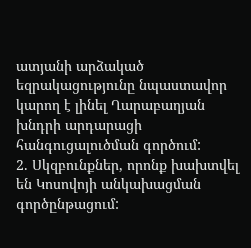ատյանի արձակած եզրակացությունը նպաստավոր կարող է լինել Ղարաբաղյան խնդրի արդարացի հանգուցալուծման գործում:
2. Սկզբունքներ, որոնք խախտվել են Կոսովոյի անկախացման գործընթացում: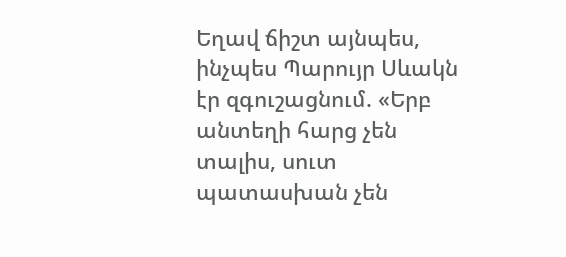Եղավ ճիշտ այնպես, ինչպես Պարույր Սևակն էր զգուշացնում. «Երբ անտեղի հարց չեն տալիս, սուտ պատասխան չեն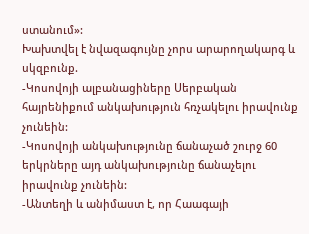ստանում»:
Խախտվել է նվազագույնը չորս արարողակարգ և սկզբունք.
-Կոսովոյի ալբանացիները Սերբական հայրենիքում անկախություն հռչակելու իրավունք չունեին:
-Կոսովոյի անկախությունը ճանաչած շուրջ 60 երկրները այդ անկախությունը ճանաչելու իրավունք չունեին:
-Անտեղի և անիմաստ է, որ Հաագայի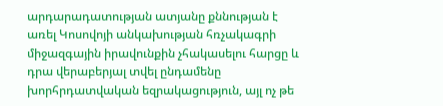արդարադատության ատյանը քննության է առել Կոսովոյի անկախության հռչակագրի միջազգային իրավունքին չհակասելու հարցը և դրա վերաբերյալ տվել ընդամենը խորհրդատվական եզրակացություն, այլ ոչ թե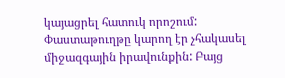կայացրել հատուկ որոշում: Փաստաթուղթը կարող էր չհակասել միջազգային իրավունքին: Բայց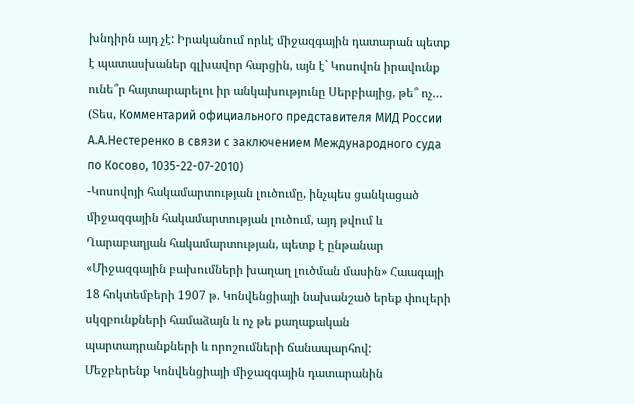խնդիրն այդ չէ: Իրականում որևէ միջազգային դատարան պետք է պատասխաներ գլխավոր հարցին, այն է` Կոսովոն իրավունք ունե՞ր հայտարարելու իր անկախությունը Սերբիայից, թե՞ ոչ… (Տես, Комментарий официального представителя МИД России А.А.Нестеренко в связи с заключением Международного суда по Косово, 1035-22-07-2010)
-Կոսովոյի հակամարտության լուծումը, ինչպես ցանկացած միջազգային հակամարտության լուծում, այդ թվում և Ղարաբաղյան հակամարտության, պետք է ընթանար «Միջազգային բախումների խաղաղ լուծման մասին» Հաագայի 18 հոկտեմբերի 1907 թ. Կոնվենցիայի նախանշած երեք փուլերի սկզբունքների համաձայն և ոչ թե քաղաքական պարտադրանքների և որոշումների ճանապարհով:
Մեջբերենք Կոնվենցիայի միջազգային դատարանին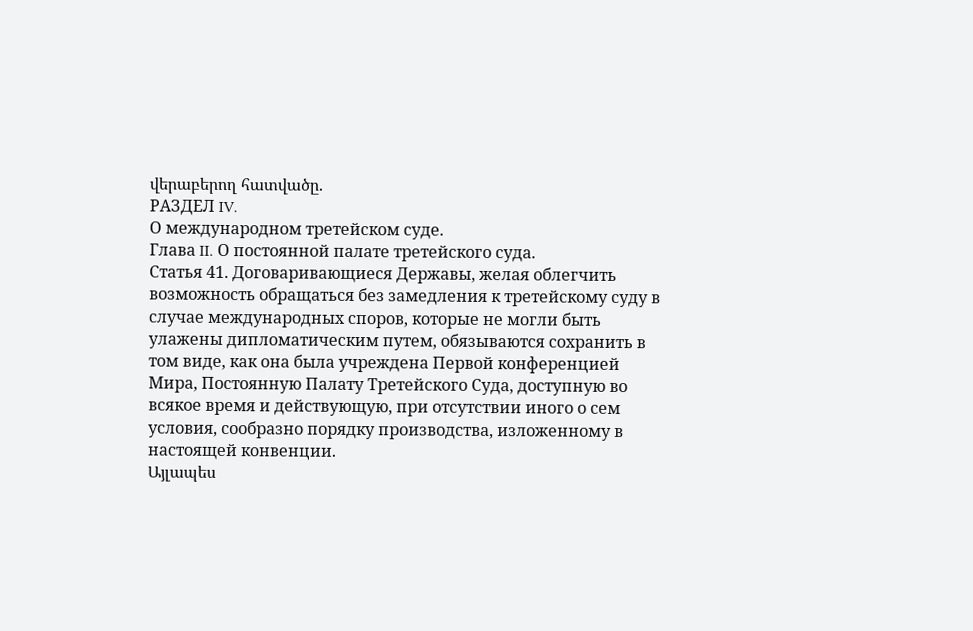վերաբերող հատվածը.
РАЗДЕЛ IV.
О международном третейском суде.
Глава II. О постоянной палате третейского суда.
Статья 41. Договаривающиеся Державы, желая облегчить возможность обращаться без замедления к третейскому суду в случае международных споров, которые не могли быть улажены дипломатическим путем, обязываются сохранить в том виде, как она была учреждена Первой конференцией Мира, Постоянную Палату Третейского Суда, доступную во всякое время и действующую, при отсутствии иного о сем условия, сообразно порядку производства, изложенному в настоящей конвенции.
Այլապես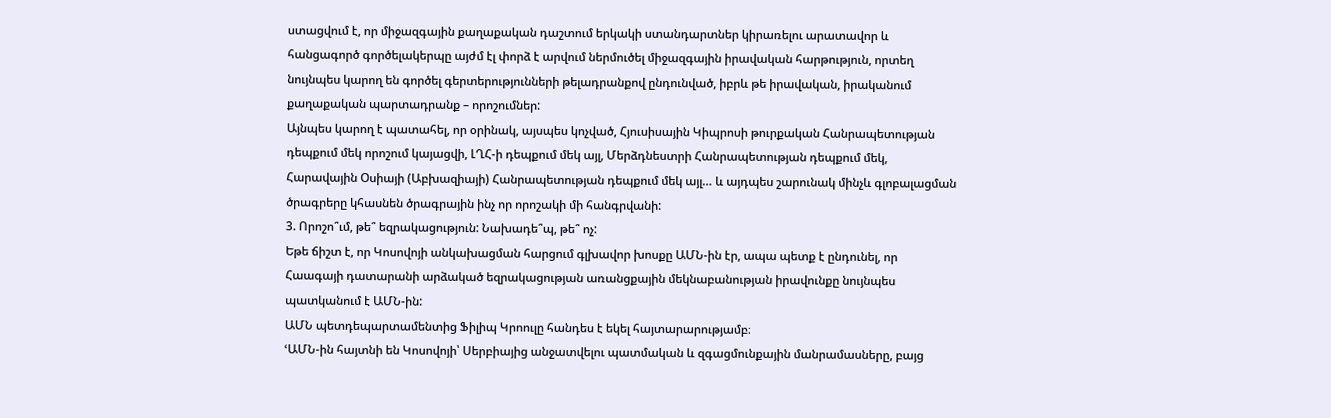ստացվում է, որ միջազգային քաղաքական դաշտում երկակի ստանդարտներ կիրառելու արատավոր և հանցագործ գործելակերպը այժմ էլ փորձ է արվում ներմուծել միջազգային իրավական հարթություն, որտեղ նույնպես կարող են գործել գերտերությունների թելադրանքով ընդունված, իբրև թե իրավական, իրականում քաղաքական պարտադրանք – որոշումներ:
Այնպես կարող է պատահել, որ օրինակ, այսպես կոչված, Հյուսիսային Կիպրոսի թուրքական Հանրապետության դեպքում մեկ որոշում կայացվի, ԼՂՀ-ի դեպքում մեկ այլ, Մերձդնեստրի Հանրապետության դեպքում մեկ, Հարավային Օսիայի (Աբխազիայի) Հանրապետության դեպքում մեկ այլ… և այդպես շարունակ մինչև գլոբալացման ծրագրերը կհասնեն ծրագրային ինչ որ որոշակի մի հանգրվանի:
3. Որոշո՞ւմ, թե՞ եզրակացություն: Նախադե՞պ, թե՞ ոչ:
Եթե ճիշտ է, որ Կոսովոյի անկախացման հարցում գլխավոր խոսքը ԱՄՆ-ին էր, ապա պետք է ընդունել, որ Հաագայի դատարանի արձակած եզրակացության առանցքային մեկնաբանության իրավունքը նույնպես պատկանում է ԱՄՆ-ին:
ԱՄՆ պետդեպարտամենտից Ֆիլիպ Կրոուլը հանդես է եկել հայտարարությամբ։
ՙԱՄՆ-ին հայտնի են Կոսովոյի՝ Սերբիայից անջատվելու պատմական և զգացմունքային մանրամասները, բայց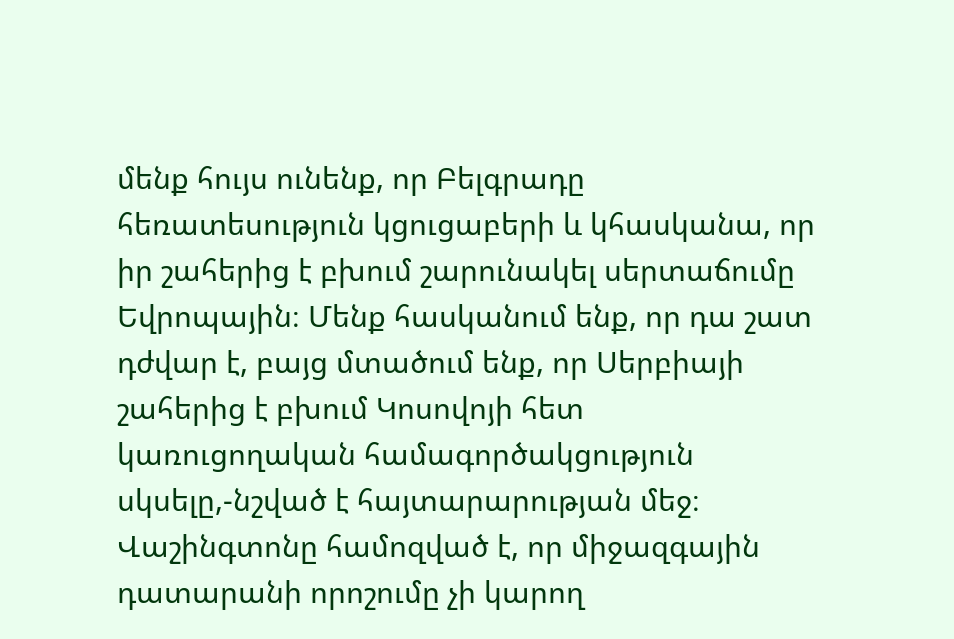մենք հույս ունենք, որ Բելգրադը հեռատեսություն կցուցաբերի և կհասկանա, որ իր շահերից է բխում շարունակել սերտաճումը Եվրոպային։ Մենք հասկանում ենք, որ դա շատ դժվար է, բայց մտածում ենք, որ Սերբիայի շահերից է բխում Կոսովոյի հետ կառուցողական համագործակցություն սկսելը,-նշված է հայտարարության մեջ։ Վաշինգտոնը համոզված է, որ միջազգային դատարանի որոշումը չի կարող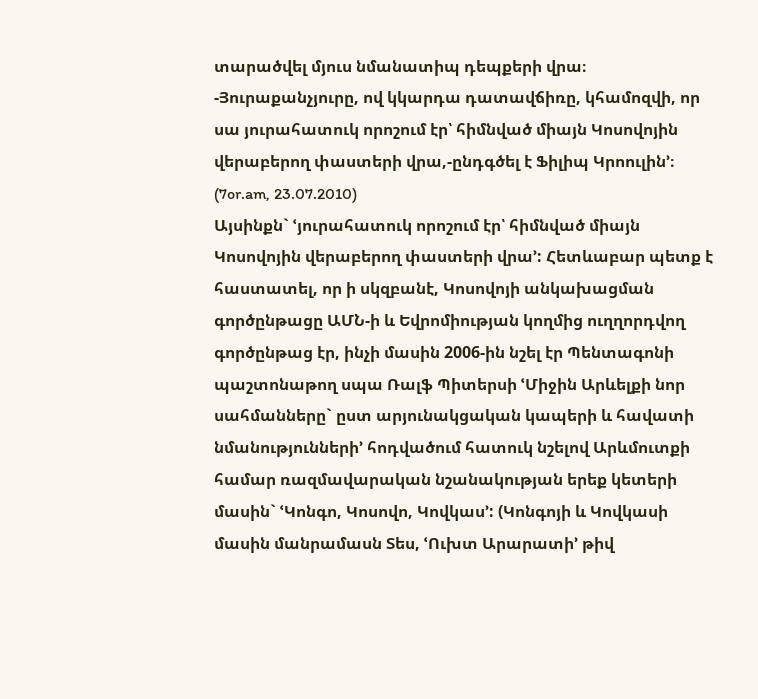տարածվել մյուս նմանատիպ դեպքերի վրա։ -Յուրաքանչյուրը, ով կկարդա դատավճիռը, կհամոզվի, որ սա յուրահատուկ որոշում էր՝ հիմնված միայն Կոսովոյին վերաբերող փաստերի վրա,-ընդգծել է Ֆիլիպ Կրոուլին՚։ (7or.am, 23.07.2010)
Այսինքն` ՙյուրահատուկ որոշում էր՝ հիմնված միայն Կոսովոյին վերաբերող փաստերի վրա՚: Հետևաբար պետք է հաստատել, որ ի սկզբանէ, Կոսովոյի անկախացման գործընթացը ԱՄՆ-ի և Եվրոմիության կողմից ուղղորդվող գործընթաց էր, ինչի մասին 2006-ին նշել էր Պենտագոնի պաշտոնաթող սպա Ռալֆ Պիտերսի ՙՄիջին Արևելքի նոր սահմանները` ըստ արյունակցական կապերի և հավատի նմանությունների՚ հոդվածում հատուկ նշելով Արևմուտքի համար ռազմավարական նշանակության երեք կետերի մասին` ՙԿոնգո, Կոսովո, Կովկաս՚: (Կոնգոյի և Կովկասի մասին մանրամասն Տես, ՙՈւխտ Արարատի՚ թիվ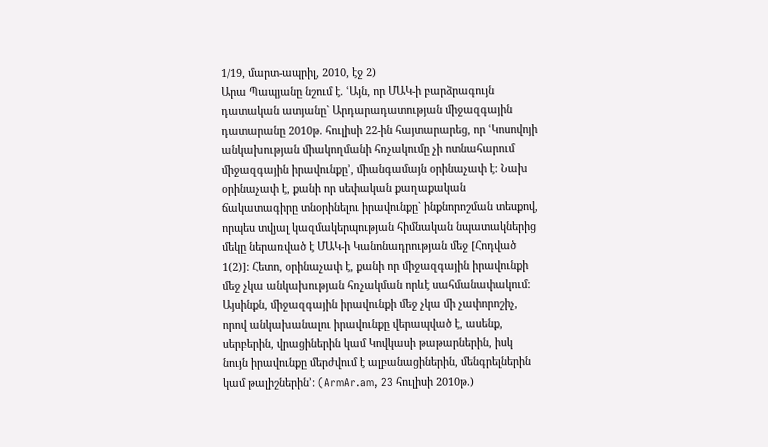1/19, մարտ-ապրիլ, 2010, էջ 2)
Արա Պապյանը նշում է. ՙԱյն, որ ՄԱԿ-ի բարձրագույն դատական ատյանը` Արդարադատության միջազգային դատարանը 2010թ. հուլիսի 22-ին հայտարարեց, որ ՙԿոսովոյի անկախության միակողմանի հռչակումը չի ոտնահարում միջազգային իրավունքը՚, միանգամայն օրինաչափ է: Նախ օրինաչափ է, քանի որ սեփական քաղաքական ճակատագիրը տնօրինելու իրավունքը` ինքնորոշման տեսքով, որպես տվյալ կազմակերպության հիմնական նպատակներից մեկը ներառված է ՄԱԿ-ի Կանոնադրության մեջ [Հոդված 1(2)]: Հետո, օրինաչափ է, քանի որ միջազգային իրավունքի մեջ չկա անկախության հռչակման որևէ սահմանափակում: Այսինքն, միջազգային իրավունքի մեջ չկա մի չափորոշիչ, որով անկախանալու իրավունքը վերապված է, ասենք, սերբերին, վրացիներին կամ Կովկասի թաթարներին, իսկ նույն իրավունքը մերժվում է ալբանացիներին, մենգրելներին կամ թալիշներին՚: (ArmAr.am, 23 հուլիսի 2010թ.)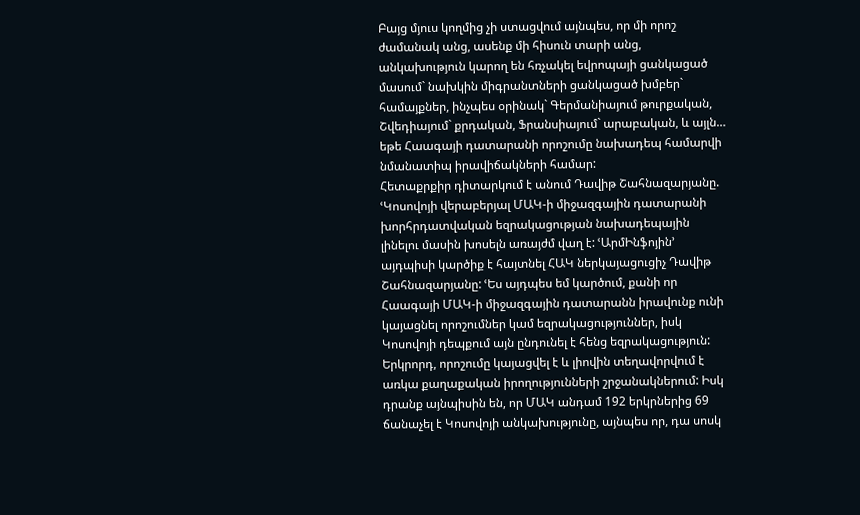Բայց մյուս կողմից չի ստացվում այնպես, որ մի որոշ ժամանակ անց, ասենք մի հիսուն տարի անց, անկախություն կարող են հռչակել եվրոպայի ցանկացած մասում` նախկին միգրանտների ցանկացած խմբեր` համայքներ, ինչպես օրինակ` Գերմանիայում թուրքական, Շվեդիայում` քրդական, Ֆրանսիայում` արաբական, և այլն… եթե Հաագայի դատարանի որոշումը նախադեպ համարվի նմանատիպ իրավիճակների համար:
Հետաքրքիր դիտարկում է անում Դավիթ Շահնազարյանը. ՙԿոսովոյի վերաբերյալ ՄԱԿ-ի միջազգային դատարանի խորհրդատվական եզրակացության նախադեպային լինելու մասին խոսելն առայժմ վաղ է: ՙԱրմԻնֆոյին՚ այդպիսի կարծիք է հայտնել ՀԱԿ ներկայացուցիչ Դավիթ Շահնազարյանը: ՙԵս այդպես եմ կարծում, քանի որ Հաագայի ՄԱԿ-ի միջազգային դատարանն իրավունք ունի կայացնել որոշումներ կամ եզրակացություններ, իսկ Կոսովոյի դեպքում այն ընդունել է հենց եզրակացություն: Երկրորդ, որոշումը կայացվել է և լիովին տեղավորվում է առկա քաղաքական իրողությունների շրջանակներում: Իսկ դրանք այնպիսին են, որ ՄԱԿ անդամ 192 երկրներից 69 ճանաչել է Կոսովոյի անկախությունը, այնպես որ, դա սոսկ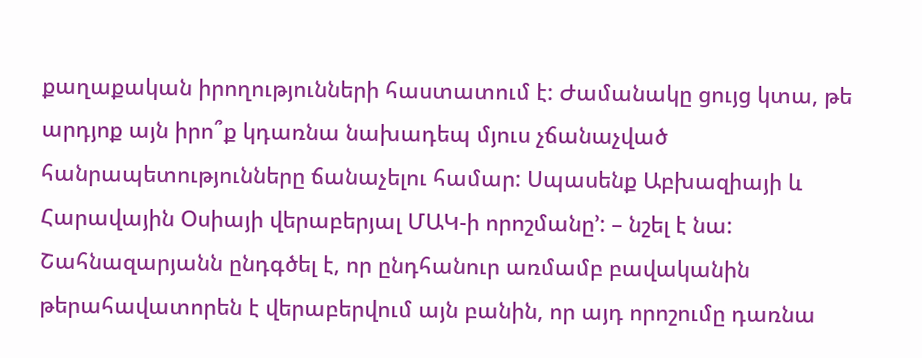քաղաքական իրողությունների հաստատում է: Ժամանակը ցույց կտա, թե արդյոք այն իրո՞ք կդառնա նախադեպ մյուս չճանաչված հանրապետությունները ճանաչելու համար: Սպասենք Աբխազիայի և Հարավային Օսիայի վերաբերյալ ՄԱԿ-ի որոշմանը՚: – նշել է նա: Շահնազարյանն ընդգծել է, որ ընդհանուր առմամբ բավականին թերահավատորեն է վերաբերվում այն բանին, որ այդ որոշումը դառնա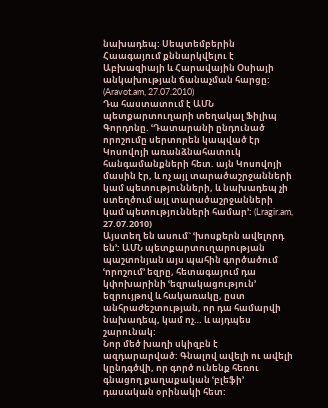նախադեպ: Սեպտեմբերին Հաագայում քննարկվելու է Աբխազիայի և Հարավային Օսիայի անկախության ճանաչման հարցը: (Aravot.am, 27.07.2010)
Դա հաստատում է ԱՄՆ պետքարտուղարի տեղակալ Ֆիլիպ Գորդոնը. ՙԴատարանի ընդունած որոշումը սերտորեն կապված էր Կոսովոյի առանձնահատուկ հանգամանքների հետ. այն Կոսովոյի մասին էր, և ոչ այլ տարածաշրջանների կամ պետությունների, և նախադեպ չի ստեղծում այլ տարածաշրջանների կամ պետությունների համար՚: (Lragir.am, 27.07.2010)
Այստեղ են ասում` ՙխոսքերն ավելորդ են՚: ԱՄՆ պետքարտուղարության պաշտոնյան այս պահին գործածում ՙորոշում՚ եզրը, հետագայում դա կփոխարինի ՙեզրակացություն՚ եզրույթով և հակառակը, ըստ անհրաժեշտության, որ դա համարվի նախադեպ, կամ ոչ… և այդպես շարունակ:
Նոր մեծ խաղի սկիզբն է ազդարարված: Գնալով ավելի ու ավելի կընդգծվի, որ գործ ունենք հեռու գնացող քաղաքական ՙբլեֆի՚ դասական օրինակի հետ: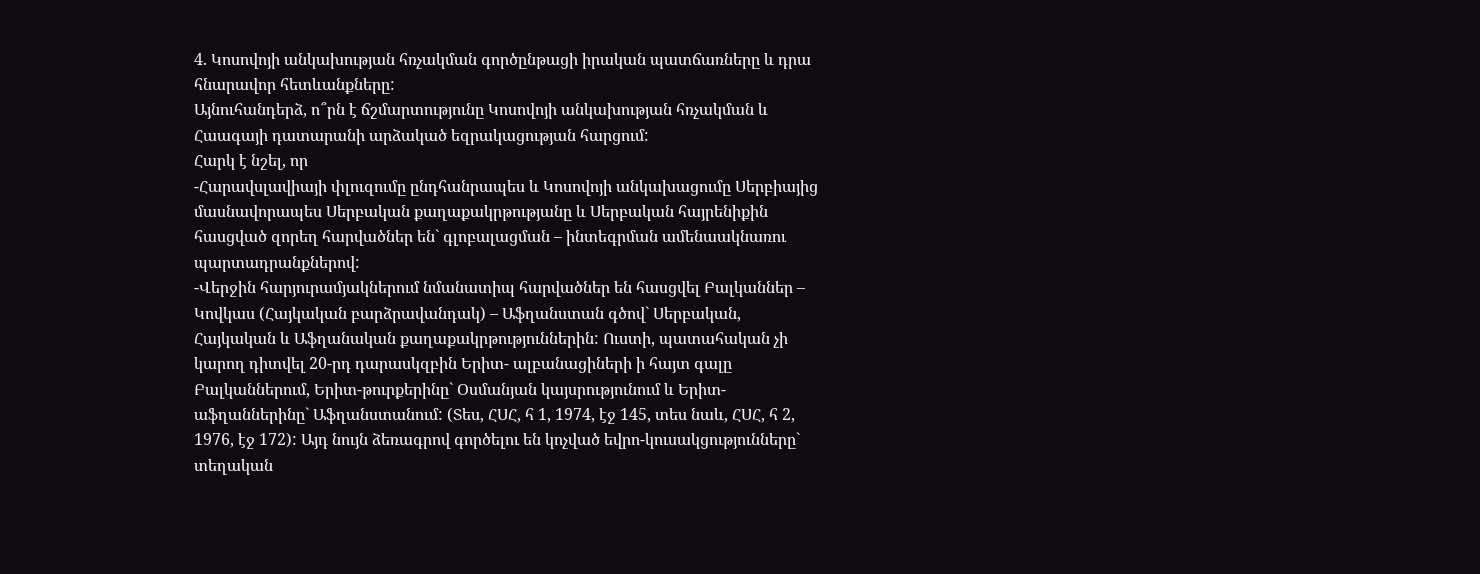4. Կոսովոյի անկախության հռչակման գործընթացի իրական պատճառները և դրա հնարավոր հետևանքները:
Այնուհանդերձ, ո՞րն է ճշմարտությունը Կոսովոյի անկախության հռչակման և Հաագայի դատարանի արձակած եզրակացության հարցում:
Հարկ է նշել, որ
-Հարավսլավիայի փլուզումը ընդհանրապես և Կոսովոյի անկախացումը Սերբիայից մասնավորապես Սերբական քաղաքակրթությանը և Սերբական հայրենիքին հասցված զորեղ հարվածներ են` գլոբալացման – ինտեգրման ամենաակնառու պարտադրանքներով:
-Վերջին հարյուրամյակներում նմանատիպ հարվածներ են հասցվել Բալկաններ – Կովկաս (Հայկական բարձրավանդակ) – Աֆղանստան գծով` Սերբական, Հայկական և Աֆղանական քաղաքակրթություններին: Ուստի, պատահական չի կարող դիտվել 20-րդ դարասկզբին Երիտ- ալբանացիների ի հայտ գալը Բալկաններում, Երիտ-թուրքերինը` Օսմանյան կայսրությունում և Երիտ-աֆղաններինը` Աֆղանստանում: (Տես, ՀՍՀ, հ 1, 1974, էջ 145, տես նաև, ՀՍՀ, հ 2, 1976, էջ 172): Այդ նույն ձեռագրով գործելու են կոչված եվրո-կուսակցությունները` տեղական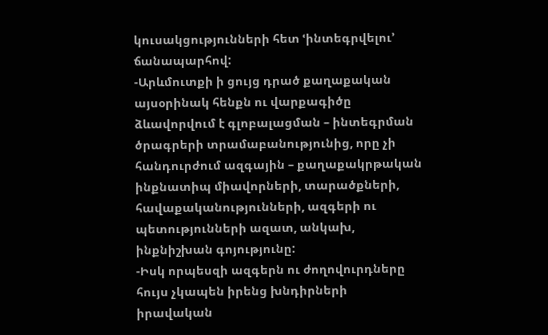կուսակցությունների հետ ՙինտեգրվելու՚ ճանապարհով:
-Արևմուտքի ի ցույց դրած քաղաքական այսօրինակ հենքն ու վարքագիծը ձևավորվում է գլոբալացման – ինտեգրման ծրագրերի տրամաբանությունից, որը չի հանդուրժում ազգային – քաղաքակրթական ինքնատիպ միավորների, տարածքների, հավաքականությունների, ազգերի ու պետությունների ազատ, անկախ, ինքնիշխան գոյությունը:
-Իսկ որպեսզի ազգերն ու ժողովուրդները հույս չկապեն իրենց խնդիրների իրավական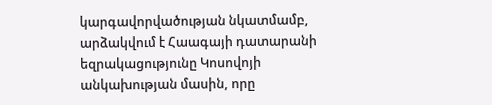կարգավորվածության նկատմամբ, արձակվում է Հաագայի դատարանի եզրակացությունը Կոսովոյի անկախության մասին, որը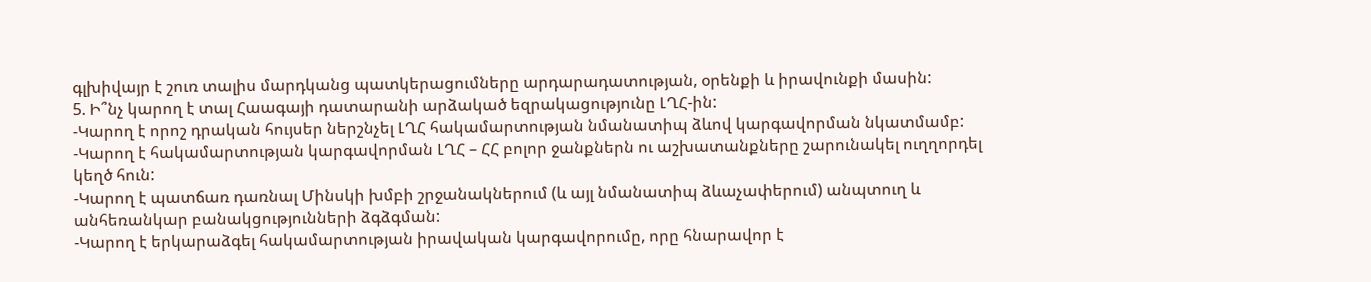գլխիվայր է շուռ տալիս մարդկանց պատկերացումները արդարադատության, օրենքի և իրավունքի մասին:
5. Ի՞նչ կարող է տալ Հաագայի դատարանի արձակած եզրակացությունը ԼՂՀ-ին:
-Կարող է որոշ դրական հույսեր ներշնչել ԼՂՀ հակամարտության նմանատիպ ձևով կարգավորման նկատմամբ:
-Կարող է հակամարտության կարգավորման ԼՂՀ – ՀՀ բոլոր ջանքներն ու աշխատանքները շարունակել ուղղորդել կեղծ հուն:
-Կարող է պատճառ դառնալ Մինսկի խմբի շրջանակներում (և այլ նմանատիպ ձևաչափերում) անպտուղ և անհեռանկար բանակցությունների ձգձգման:
-Կարող է երկարաձգել հակամարտության իրավական կարգավորումը, որը հնարավոր է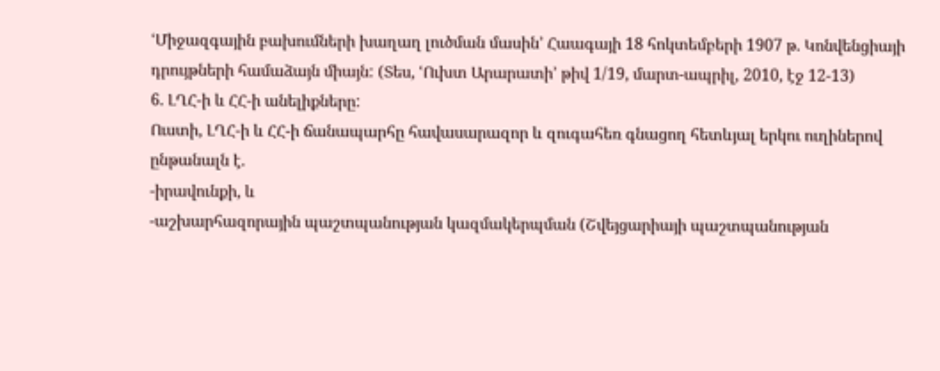ՙՄիջազգային բախումների խաղաղ լուծման մասին՚ Հաագայի 18 հոկտեմբերի 1907 թ. Կոնվենցիայի դրույթների համաձայն միայն: (Տես, ՙՈւխտ Արարատի՚ թիվ 1/19, մարտ-ապրիլ, 2010, էջ 12-13)
6. ԼՂՀ-ի և ՀՀ-ի անելիքները:
Ուստի, ԼՂՀ-ի և ՀՀ-ի ճանապարհը հավասարազոր և զուգահեռ գնացող հետևյալ երկու ուղիներով ընթանալն է.
-իրավունքի, և
-աշխարհազորային պաշտպանության կազմակերպման (Շվեյցարիայի պաշտպանության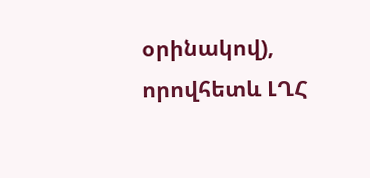օրինակով),
որովհետև ԼՂՀ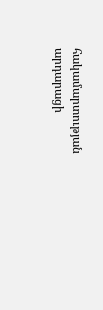հակամարտության արդարացի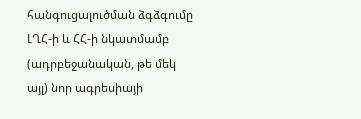հանգուցալուծման ձգձգումը ԼՂՀ-ի և ՀՀ-ի նկատմամբ (ադրբեջանական, թե մեկ այլ) նոր ագրեսիայի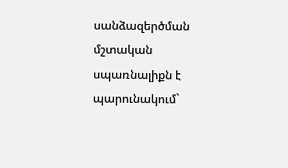սանձազերծման մշտական սպառնալիքն է պարունակում`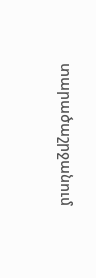տարածաշրջանում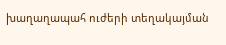խաղաղապահ ուժերի տեղակայման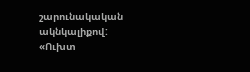շարունակական ակնկալիքով:
«Ուխտ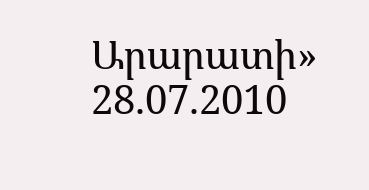Արարատի»
28.07.2010